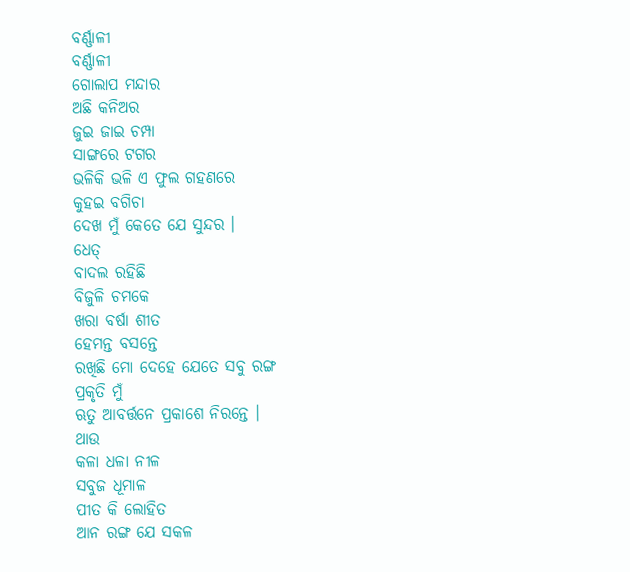ବର୍ଣ୍ଣାଳୀ
ବର୍ଣ୍ଣାଳୀ
ଗୋଲାପ ମନ୍ଦାର
ଅଛି କନିଅର
ଜୁଇ ଜାଇ ଚମ୍ପା
ସାଙ୍ଗରେ ଟଗର
ଭଳିକି ଭଳି ଏ ଫୁଲ ଗହଣରେ
କୁହଇ ବଗିଚା
ଦେଖ ମୁଁ କେତେ ଯେ ସୁନ୍ଦର ।
ଧେତ୍
ବାଦଲ ରହିଛି
ବିଜୁଳି ଚମକେ
ଖରା ବର୍ଷା ଶୀତ
ହେମନ୍ତ ବସନ୍ତେ
ରଖିଛି ମୋ ଦେହେ ଯେତେ ସବୁ ରଙ୍ଗ
ପ୍ରକୃତି ମୁଁ
ଋତୁ ଆବର୍ତ୍ତନେ ପ୍ରକାଶେ ନିରନ୍ତେ ।
ଥାଉ
କଳା ଧଳା ନୀଳ
ସବୁଜ ଧୂମାଳ
ପୀତ କି ଲୋହିତ
ଆନ ରଙ୍ଗ ଯେ ସକଳ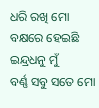ଧରି ରଖି ମୋ ବକ୍ଷରେ ହେଇଛି
ଇନ୍ଦ୍ରଧନୁ ମୁଁ
ବର୍ଣ୍ଣ ସବୁ ସତେ ମୋ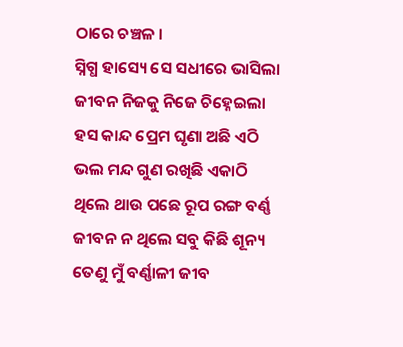ଠାରେ ଚଞ୍ଚଳ ।
ସ୍ନିଗ୍ଧ ହାସ୍ୟେ ସେ ସଧୀରେ ଭାସିଲା
ଜୀବନ ନିଜକୁ ନିଜେ ଚିହ୍ନେଇଲା
ହସ କାନ୍ଦ ପ୍ରେମ ଘୃଣା ଅଛି ଏଠି
ଭଲ ମନ୍ଦ ଗୁଣ ରଖିଛି ଏକାଠି
ଥିଲେ ଥାଉ ପଛେ ରୂପ ରଙ୍ଗ ବର୍ଣ୍ଣ
ଜୀବନ ନ ଥିଲେ ସବୁ କିଛି ଶୂନ୍ୟ
ତେଣୁ ମୁଁ ବର୍ଣ୍ଣାଳୀ ଜୀବ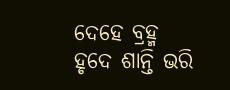ଦେହେ ବ୍ରହ୍ମ
ହୃଦେ ଶାନ୍ତି ଭରି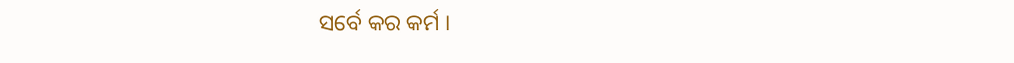ସର୍ବେ କର କର୍ମ ।